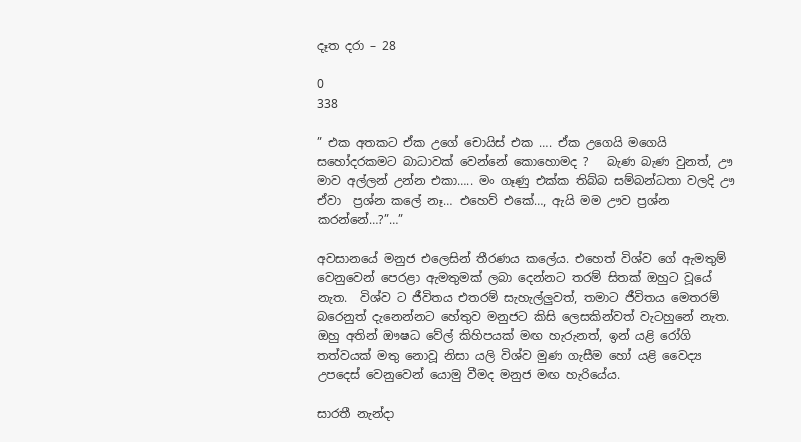දෑත දරා – 28

0
338

” එක අතකට ඒක උගේ චොයිස් එක …. ඒක උගෙයි මගෙයි සහෝදරකමට බාධාවක් වෙන්නේ කොහොමද ?   බැණ බැණ වුනත්, ඌ මාව අල්ලන් උන්න එකා….. මං ගෑණු එක්ක තිබ්බ සම්බන්ධතා වලදි ඌ ඒවා  ප්‍රශ්න කලේ නෑ… එහෙව් එකේ…, ඇයි මම ඌව ප්‍රශ්න කරන්නේ…?”…”

අවසානයේ මනුජ එලෙසින් තීරණය කලේය. එහෙත් විශ්ව ගේ ඇමතුම් වෙනුවෙන් පෙරළා ඇමතුමක් ලබා දෙන්නට තරම් සිතක් ඔහුට වූයේ නැත.  විශ්ව ට ජීවිතය එතරම් සැහැල්ලුවත්, තමාට ජීවිතය මෙතරම් බරෙනුත් දැනෙන්නට හේතුව මනුජට කිසි ලෙසකින්වත් වැටහුනේ නැත. ඔහු අතින් ඖෂධ වේල් කිහිපයක් මඟ හැරුනත්, ඉන් යළි රෝගි තත්වයක් මතු නොවූ නිසා යලි විශ්ව මුණ ගැසීම හෝ යළි වෛද්‍ය උපදෙස් වෙනුවෙන් යොමු වීමද මනුජ මඟ හැරියේය.

සාරතී නැන්දා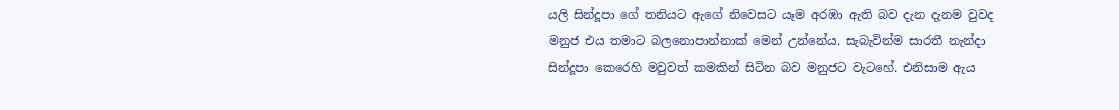යලි සින්දූපා ගේ තනියට ඇගේ නිවෙසට යෑම අරඹා ඇති බව දැන දැනම වුවද මනුජ එය තමාට බලනොපාන්නාක් මෙන් උන්නේය. සැබැවින්ම සාරතී නැන්දා සින්දූපා කෙරෙහි මවුවත් කමකින් සිටින බව මනුජට වැටහේ. එනිසාම ඇය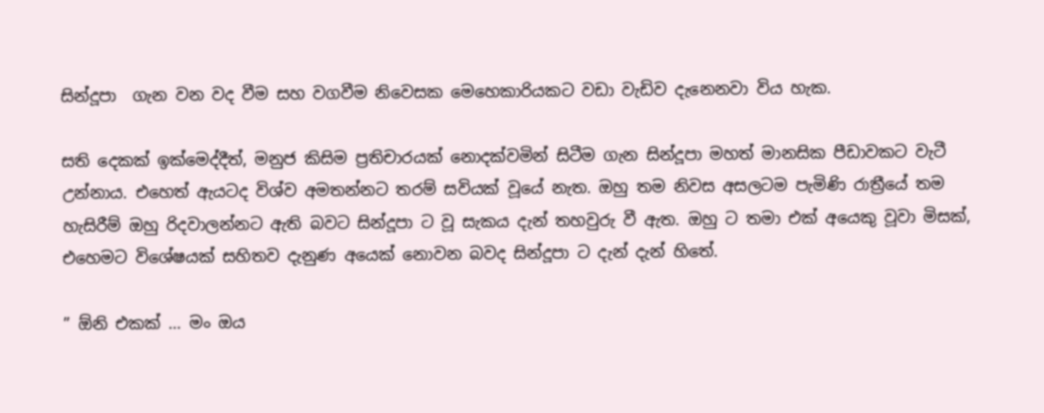සින්දූපා  ගැන වන වද වීම සහ වගවීම නිවෙසක මෙහෙකාරියකට වඩා වැඩිව දැනෙනවා විය හැක.

සති දෙකක් ඉක්මෙද්දීත්, මනුජ කිසිම ප්‍රතිචාරයක් නොදක්වමින් සිටීම ගැන සින්දූපා මහත් මානසික පීඩාවකට වැටී උන්නාය. එහෙත් ඇයටද විශ්ව අමතන්නට තරම් සවියක් වූයේ නැත. ඔහු තම නිවස අසලටම පැමිණි රාත්‍රීයේ තම හැසිරීම් ඔහු රිදවාලන්නට ඇති බවට සින්දූපා ට වූ සැකය දැන් තහවුරු වී ඇත. ඔහු ට තමා එක් අයෙකු වූවා මිසක්, එහෙමට විශේෂයක් සහිතව දැනුණ අයෙක් නොවන බවද සින්දූපා ට දැන් දැන් හිතේ.

” ඕනි එකක් … මං ඔය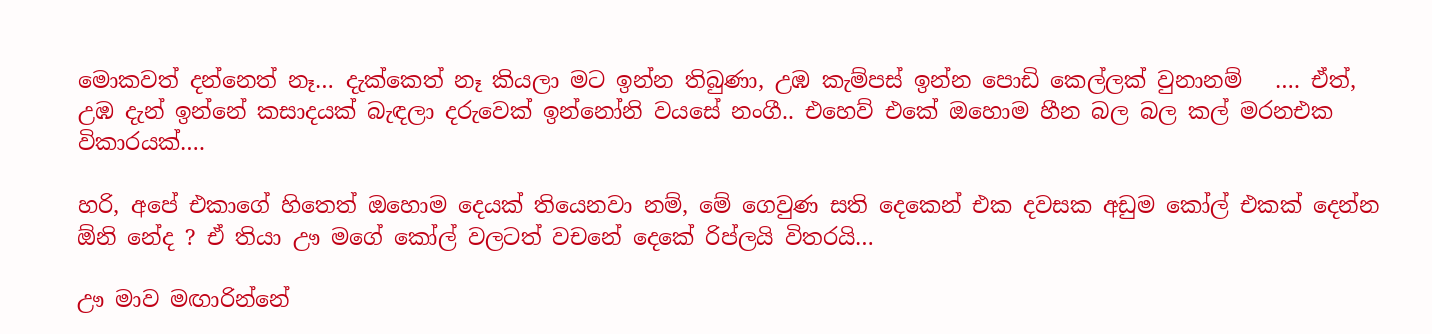මොකවත් දන්නෙත් නෑ… දැක්කෙත් නෑ කියලා මට ඉන්න තිබුණා, උඹ කැම්පස් ඉන්න පොඩි කෙල්ලක් වුනානම්   …. ඒත්, උඹ දැන් ඉන්නේ කසාදයක් බැඳලා දරුවෙක් ඉන්නෝනි වයසේ නංගී.. එහෙව් එකේ ඔහොම හීන බල බල කල් මරනඑක විකාරයක්….

හරි, අපේ එකාගේ හිතෙත් ඔහොම දෙයක් තියෙනවා නම්, මේ ගෙවුණ සති දෙකෙන් එක දවසක අඩුම කෝල් එකක් දෙන්න ඕනි නේද ? ඒ තියා ඌ මගේ කෝල් වලටත් වචනේ දෙකේ රිප්ලයි විතරයි…

ඌ මාව මඟාරින්නේ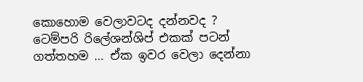කොහොම වෙලාවටද දන්නවද ?  ටෙම්පරි රිලේශන්ශිප් එකක් පටන් ගත්තහම … ඒක ඉවර වෙලා දෙන්නා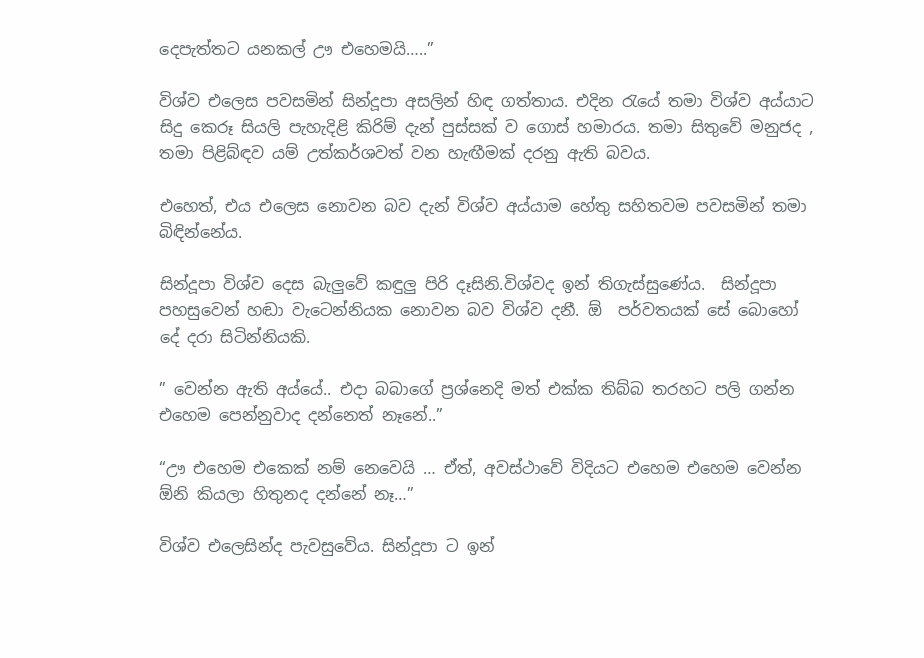දෙපැත්තට යනකල් ඌ එහෙමයි…..”

විශ්ව එලෙස පවසමින් සින්දූපා අසලින් හිඳ ගත්තාය. එදින රැයේ තමා විශ්ව අය්යාට සිදු කෙරූ සියලි පැහැදිළි කිරිම් දැන් පුස්සක් ව ගොස් හමාරය. තමා සිතුවේ මනුජද , තමා පිළිබ්ඳව යම් උත්කර්ශවත් වන හැඟීමක් දරනු ඇති බවය.

එහෙත්, එය එලෙස නොවන බව දැන් විශ්ව අය්යාම හේතු සහිතවම පවසමින් තමා බිඳින්නේය.

සින්දූපා විශ්ව දෙස බැලුවේ කඳුලු පිරි දෑසිනි.විශ්වද ඉන් තිගැස්සුණේය.  සින්දූපා පහසුවෙන් හඬා වැටෙන්නියක නොවන බව විශ්ව දනී. ඕ  පර්වතයක් සේ බොහෝ දේ දරා සිටින්නියකි.

” වෙන්න ඇති අය්යේ.. එදා බබාගේ ප්‍රශ්නෙදි මත් එක්ක තිබ්බ තරහට පලි ගන්න එහෙම පෙන්නුවාද දන්නෙත් නෑනේ..”

“ඌ එහෙම එකෙක් නම් නෙවෙයි … ඒත්, අවස්ථාවේ විදියට එහෙම එහෙම වෙන්න ඕනි කියලා හිතුනද දන්නේ නෑ…”

විශ්ව එලෙසින්ද පැවසුවේය. සින්දූපා ට ඉන්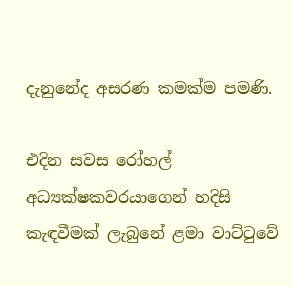දැනුනේද අසරණ කමක්ම පමණි.

එදින සවස රෝහල් අධ්‍යක්ෂකවරයාගෙන් හදිසි කැඳවීමක් ලැබුනේ ළමා වාට්ටුවේ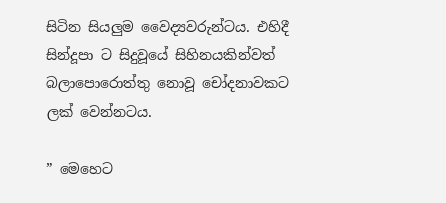සිටින සියලුම වෛද්‍යවරුන්ටය. එහිදී සින්දූපා ට සිදුවූයේ සිහිනයකින්වත් බලාපොරොත්තු නොවූ චෝදනාවකට ලක් වෙන්නටය.

” මෙහෙට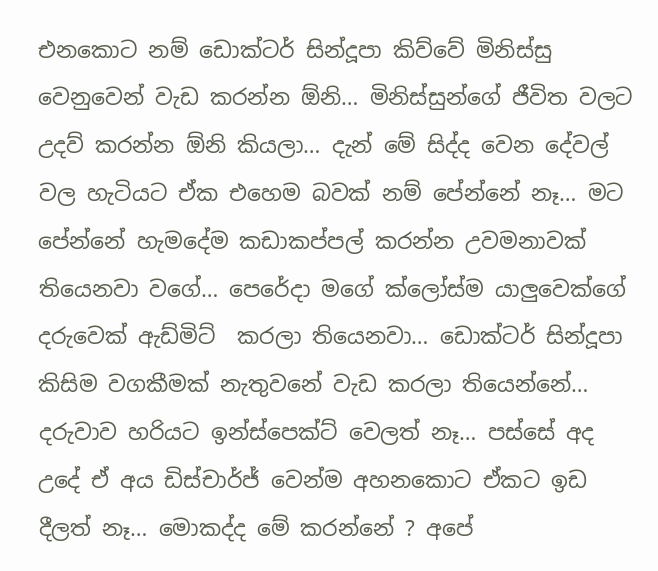එනකොට නම් ඩොක්ටර් සින්දූපා කිව්වේ මිනිස්සු වෙනුවෙන් වැඩ කරන්න ඕනි… මිනිස්සුන්ගේ ජීවිත වලට උදව් කරන්න ඕනි කියලා… දැන් මේ සිද්ද වෙන දේවල් වල හැටියට ඒක එහෙම බවක් නම් පේන්නේ නෑ… මට පේන්නේ හැමදේම කඩාකප්පල් කරන්න උවමනාවක් තියෙනවා වගේ… පෙරේදා මගේ ක්ලෝස්ම යාලුවෙක්ගේ දරුවෙක් ඇඩ්මිට්  කරලා තියෙනවා… ඩොක්ටර් සින්දූපා කිසිම වගකීමක් නැතුවනේ වැඩ කරලා තියෙන්නේ… දරුවාව හරියට ඉන්ස්පෙක්ට් වෙලත් නෑ… පස්සේ අද උදේ ඒ අය ඩිස්චාර්ජ් වෙන්ම අහනකොට ඒකට ඉඩ දීලත් නෑ… මොකද්ද මේ කරන්නේ ? අපේ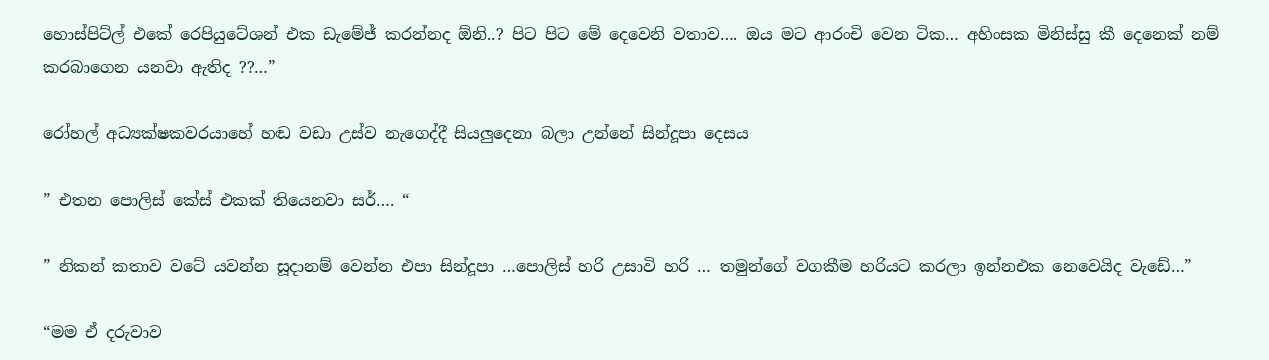හොස්පිට්ල් එකේ රෙපියුටේශන් එක ඩැමේජ් කරන්නද ඕනි..? පිට පිට මේ දෙවෙනි වතාව…. ඔය මට ආරංචි වෙන ටික… අහිංසක මිනිස්සු කී දෙනෙක් නම් කරබාගෙන යනවා ඇතිද ??…”

රෝහල් අධ්‍යක්ෂකවරයාහේ හඬ වඩා උස්ව නැගෙද්දී සියලුදෙනා බලා උන්නේ සින්දූපා දෙසය

” එතන පොලිස් කේස් එකක් තියෙනවා සර්…. “

” නිකන් කතාව වටේ යවන්න සූදානම් වෙන්න එපා සින්දූපා …පොලිස් හරි උසාවි හරි … තමුන්ගේ වගකීම හරියට කරලා ඉන්නඑක නෙවෙයිද වැඩේ…”

“මම ඒ දරුවාව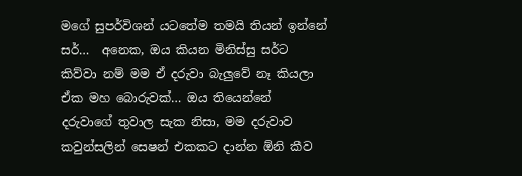මගේ සුපර්විශන් යටතේම තමයි තියන් ඉන්නේ සර්…  අනෙක, ඔය කියන මිනිස්සු සර්ට කිව්වා නම් මම ඒ දරුවා බැලුවේ නෑ කියලා ඒක මහ බොරුවක්… ඔය තියෙන්නේ දරුවාගේ තුවාල සැක නිසා, මම දරුවාව කවුන්සලින් සෙෂන් එකකට දාන්න ඕනි කීව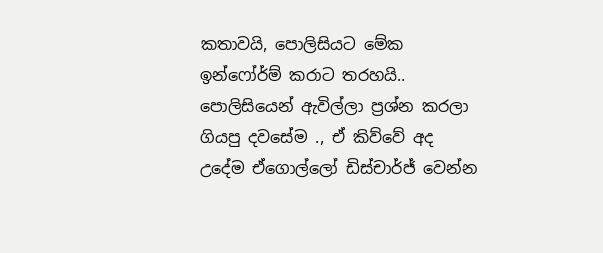කතාවයි, පොලිසියට මේක ඉන්ෆෝර්ම් කරාට තරහයි.. පොලිසියෙන් ඇවිල්ලා ප්‍රශ්න කරලා ගියපු දවසේම ., ඒ කිව්වේ අද උදේම ඒගොල්ලෝ ඩිස්චාර්ජ් වෙන්න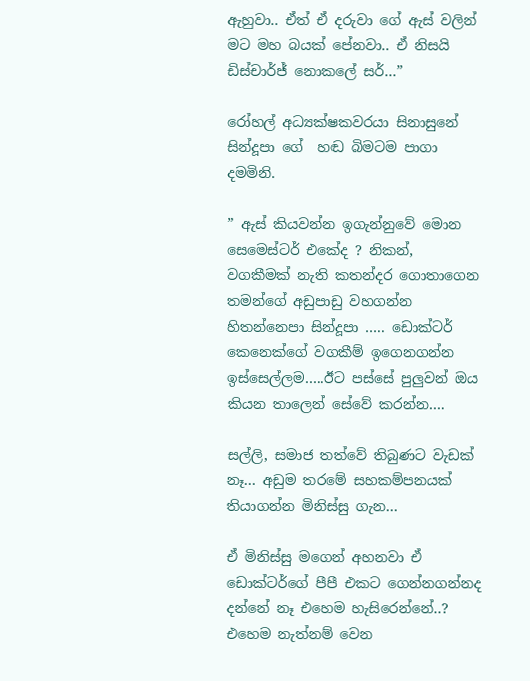ඇහුවා.. ඒත් ඒ දරුවා ගේ ඇස් වලින් මට මහ බයක් පේනවා.. ඒ නිසයි ඩිස්චාර්ජ් නොකලේ සර්…”

රෝහල් අධ්‍යක්ෂකවරයා සිනාසුනේ සින්දූපා ගේ  හඬ බිමටම පාගා දමමිනි.

” ඇස් කියවන්න ඉගැන්නුවේ මොන සෙමෙස්ටර් එකේද ? නිකන්, වගකීමක් නැති කතන්දර ගොතාගෙන තමන්ගේ අඩුපාඩු වහගන්න හිතන්නෙපා සින්දූපා ….. ඩොක්ටර් කෙනෙක්ගේ වගකීම් ඉගෙනගන්න ඉස්සෙල්ලම…..ඊට පස්සේ පුලුවන් ඔය කියන තාලෙන් සේවේ කරන්න….

සල්ලි, සමාජ තත්වේ තිබුණට වැඩක් නෑ… අඩුම තරමේ සහකම්පනයක් තියාගන්න මිනිස්සු ගැන…

ඒ මිනිස්සු මගෙන් අහනවා ඒ ඩොක්ටර්ගේ පීපී එකට ගෙන්නගන්නද දන්නේ නෑ එහෙම හැසිරෙන්නේ..? එහෙම නැත්නම් වෙන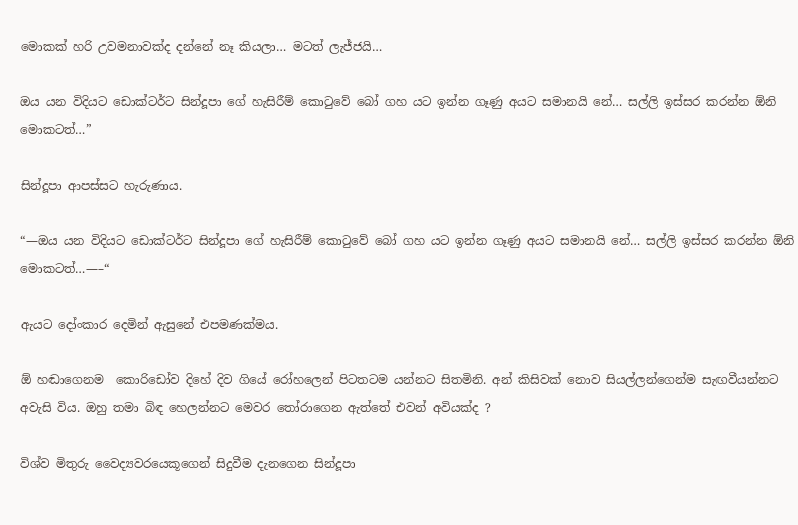මොකක් හරි උවමනාවක්ද දන්නේ නෑ කියලා… මටත් ලැජ්ජයි…

ඔය යන විදියට ඩොක්ටර්ට සින්දූපා ගේ හැසිරීම් කොටුවේ බෝ ගහ යට ඉන්න ගෑණු අයට සමානයි නේ… සල්ලි ඉස්සර කරන්න ඕනි මොකටත්…”

සින්දූපා ආපස්සට හැරුණාය.

“—ඔය යන විදියට ඩොක්ටර්ට සින්දූපා ගේ හැසිරීම් කොටුවේ බෝ ගහ යට ඉන්න ගෑණු අයට සමානයි නේ… සල්ලි ඉස්සර කරන්න ඕනි මොකටත්…—–“

ඇයට දෝංකාර දෙමින් ඇසුනේ එපමණක්මය.

ඕ හඬාගෙනම  කොරිඩෝව දිහේ දිව ගියේ රෝහලෙන් පිටතටම යන්නට සිතමිනි. අන් කිසිවක් නොව සියල්ලන්ගෙන්ම සැඟවීයන්නට අවැසි විය. ඔහු තමා බිඳ හෙලන්නට මෙවර තෝරාගෙන ඇත්තේ එවන් අවියක්ද ?

විශ්ව මිතුරු වෛද්‍යවරයෙකූගෙන් සිදුවීම දැනගෙන සින්දූපා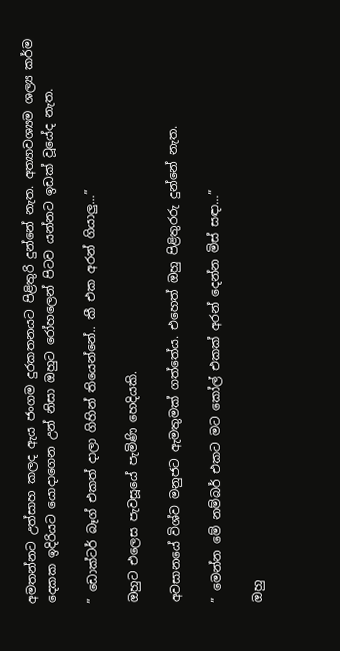අමතන්නට උත්සාහ කලද ඇය ජංගම දුරකතනයට පිළිතුරි දුන්නේ නැත. අත්‍යාවශ්‍යම ශල්‍ය කර්ම දෙකක ඉදිරියට යොදාගෙන උන් නිසා ඔහුට රෝහලෙන් පිටව යන්නට ඉඩක් වූයේද නැත.

” ඩොක්ටර් බෑග් එකත් දාලා ගිහින් තියෙන්නේ.. කී එක අරන් ගියාලු…”

ඔහුට එලෙස පැවසූයේ පැමිණි හෙදියකි.

අවසානයේ විශ්ව මනුජට ඇමතුමක් ගත්තේය. එහෙත් ඔහු පිළිතුරරු දුන්නේ නැත.

” මෙන්න මේ නම්බර් එකට මට කෝල් එකක් අරන් දෙන්න මිස් සඳා…”

ඔහු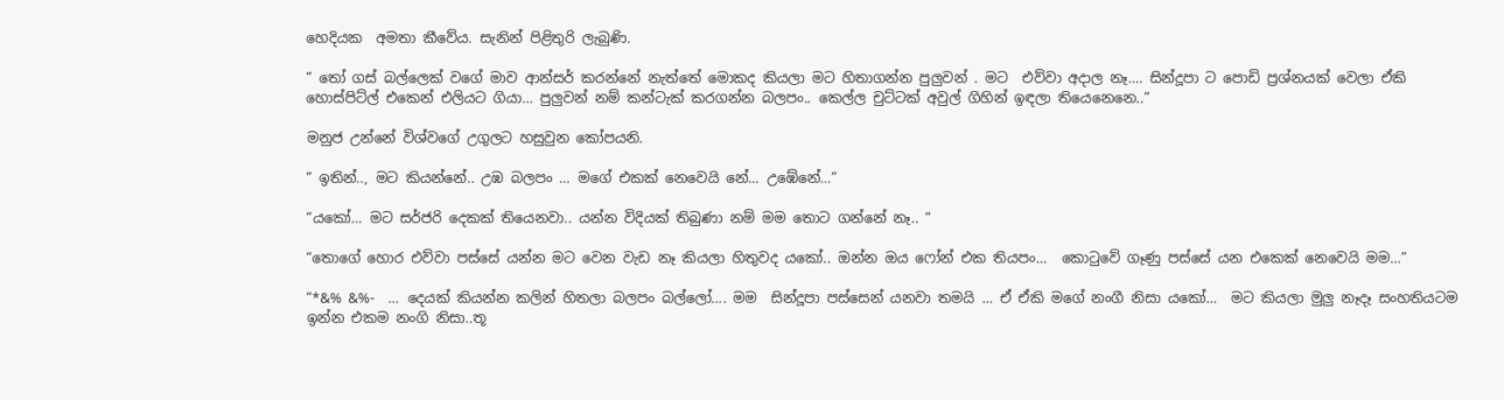හෙදියක  අමතා කීවේය. සැනින් පිළිතුරි ලැබුණි.

” තෝ ගස් බල්ලෙක් වගේ මාව ආන්සර් කරන්නේ නැත්තේ මොකද කියලා මට හිතාගන්න පුලුවන් . මට  එව්වා අදාල නෑ…. සින්දූපා ට පොඩි ප්‍රශ්නයක් වෙලා ඒකි හොස්පිට්ල් එකෙන් එලියට ගියා… පුලුවන් නම් කන්ටැක් කරගන්න බලපං.. කෙල්ල චුට්ටක් අවුල් ගිහින් ඉඳලා තියෙනෙනෙ..”

මනුජ උන්නේ විශ්වගේ උගුලට හසුවුන කෝපයනි.

” ඉතින්.., මට කියන්නේ.. උඹ බලපං … මගේ එකක් නෙවෙයි නේ… උඹේනේ…”

“යකෝ… මට සර්ජරි දෙකක් තියෙනවා.. යන්න විදියක් තිබුණා නම් මම තොට ගන්නේ නෑ.. “

“තොගේ හොර එව්වා පස්සේ යන්න මට වෙන වැඩ නෑ කියලා හිතුවද යකෝ.. ඔන්න ඔය ෆෝන් එක තියපං…  කොටුවේ ගෑණු පස්සේ යන එකෙක් නෙවෙයි මම…”

“*&% &%-  … දෙයක් කියන්න කලින් හිතලා බලපං බල්ලෝ…. මම  සින්දූපා පස්සෙන් යනවා තමයි … ඒ ඒකි මගේ නංගී නිසා යකෝ…  මට කියලා මුලු නෑදෑ සංහතියටම ඉන්න එකම නංගි නිසා..තූ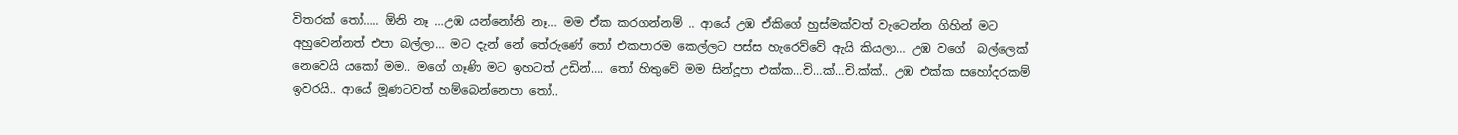විතරක් තෝ….. ඕනි නෑ …උඹ යන්නෝනි නෑ… මම ඒක කරගන්නම් .. ආයේ උඹ ඒකිගේ හුස්මක්වත් වැටෙන්න ගිහින් මට අහුවෙන්නත් එපා බල්ලා… මට දැන් නේ තේරුණේ තෝ එකපාරම කෙල්ලට පස්ස හැරෙව්වේ ඇයි කියලා… උඹ වගේ  බල්ලෙක් නෙවෙයි යකෝ මම.. මගේ ගෑණි මට ඉහටත් උඩින්…. තෝ හිතුවේ මම සින්දූපා එක්ක…චි…ක්…චි.ක්ක්.. උඹ එක්ක සහෝදරකම් ඉවරයි.. ආයේ මූණටවත් හම්බෙන්නෙපා තෝ..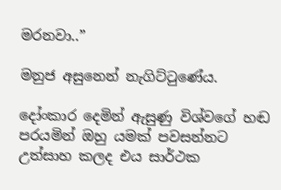මරනවා..”

මනුජ අසුනෙන් නැගිට්ටුණේය.

දෝංකාර දෙමින් ඇසුණු විශ්වගේ හඬ පරයමින් ඔහු යමක් පවසන්නට උත්සාහ කලද එය සාර්ථක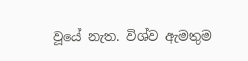වූයේ නැත. විශ්ව ඇමතුම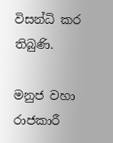විසන්ධි කර තිබුණි.

මනුජ වහා රාජකාරී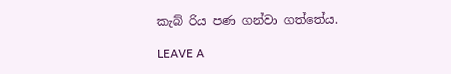කැබ් රිය පණ ගන්වා ගත්තේය.

LEAVE A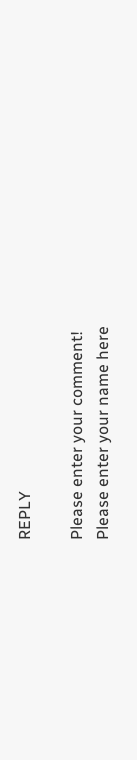REPLY

Please enter your comment!
Please enter your name here